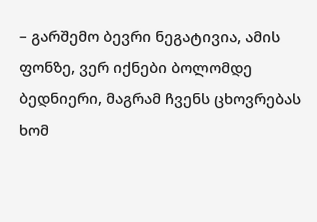– გარშემო ბევრი ნეგატივია, ამის ფონზე, ვერ იქნები ბოლომდე ბედნიერი, მაგრამ ჩვენს ცხოვრებას ხომ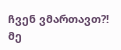ჩვენ ვმართავთ?!
მე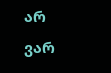არ ვარ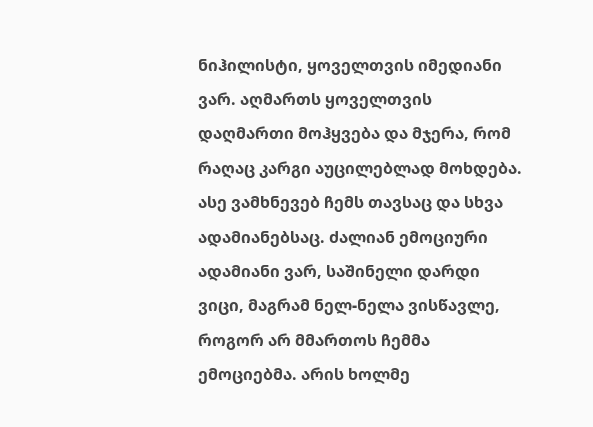ნიჰილისტი, ყოველთვის იმედიანი ვარ. აღმართს ყოველთვის დაღმართი მოჰყვება და მჯერა, რომ რაღაც კარგი აუცილებლად მოხდება. ასე ვამხნევებ ჩემს თავსაც და სხვა ადამიანებსაც. ძალიან ემოციური ადამიანი ვარ, საშინელი დარდი ვიცი, მაგრამ ნელ-ნელა ვისწავლე, როგორ არ მმართოს ჩემმა ემოციებმა. არის ხოლმე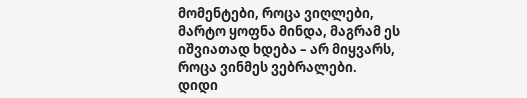მომენტები, როცა ვიღლები, მარტო ყოფნა მინდა, მაგრამ ეს იშვიათად ხდება – არ მიყვარს, როცა ვინმეს ვებრალები.
დიდი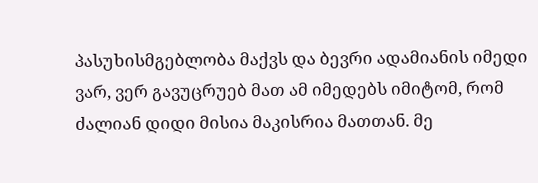პასუხისმგებლობა მაქვს და ბევრი ადამიანის იმედი ვარ, ვერ გავუცრუებ მათ ამ იმედებს იმიტომ, რომ ძალიან დიდი მისია მაკისრია მათთან. მე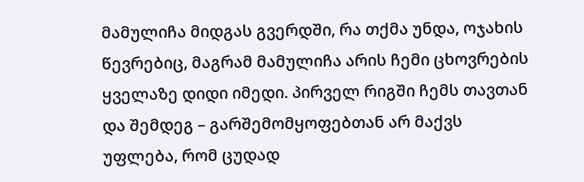მამულიჩა მიდგას გვერდში, რა თქმა უნდა, ოჯახის წევრებიც, მაგრამ მამულიჩა არის ჩემი ცხოვრების ყველაზე დიდი იმედი. პირველ რიგში ჩემს თავთან და შემდეგ – გარშემომყოფებთან არ მაქვს უფლება, რომ ცუდად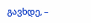გავხდე, –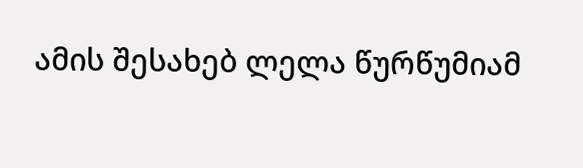ამის შესახებ ლელა წურწუმიამ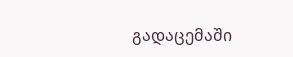გადაცემაში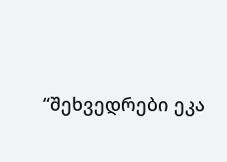“შეხვედრები ეკა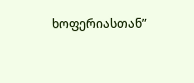ხოფერიასთან”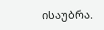ისაუბრა.